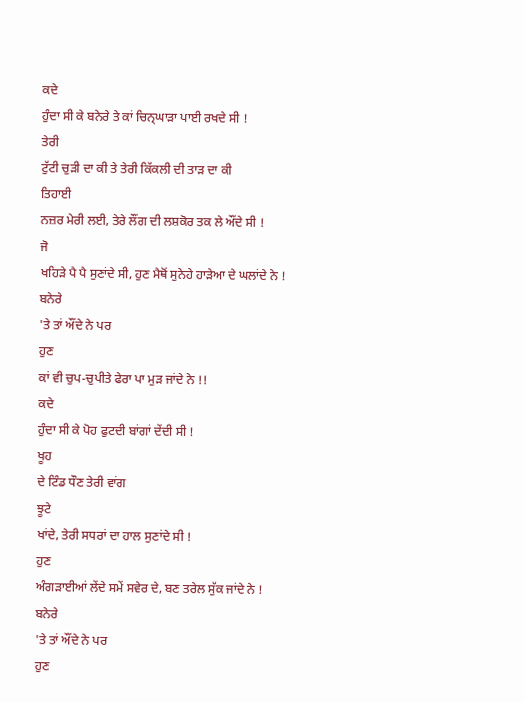ਕਦੇ
ਹੁੰਦਾ ਸੀ ਕੇ ਬਨੇਰੇ ਤੇ ਕਾਂ ਚਿਨ੍ਘਾੜਾ ਪਾਈ ਰਖਦੇ ਸੀ !
ਤੇਰੀ
ਟੁੱਟੀ ਚੁੜੀ ਦਾ ਕੀ ਤੇ ਤੇਰੀ ਕਿੱਕਲੀ ਦੀ ਤਾੜ ਦਾ ਕੀ
ਤਿਹਾਈ
ਨਜ਼ਰ ਮੇਰੀ ਲਈ, ਤੇਰੇ ਲੌਂਗ ਦੀ ਲਸ਼ਕੋਰ ਤਕ ਲੇ ਔਂਦੇ ਸੀ !
ਜੋ
ਖਹਿੜੇ ਪੈ ਪੈ ਸੁਣਾਂਦੇ ਸੀ, ਹੁਣ ਮੈਥੋਂ ਸੁਨੇਹੇ ਹਾੜੇਆ ਦੇ ਘਲਾਂਦੇ ਨੇ !
ਬਨੇਰੇ
'ਤੇ ਤਾਂ ਔਂਦੇ ਨੇ ਪਰ
ਹੁਣ
ਕਾਂ ਵੀ ਚੁਪ-ਚੁਪੀਤੇ ਫੇਰਾ ਪਾ ਮੁੜ ਜਾਂਦੇ ਨੇ !!
ਕਦੇ
ਹੁੰਦਾ ਸੀ ਕੇ ਪੋਹ ਫੁਟਦੀ ਬਾਂਗਾਂ ਦੇਂਦੀ ਸੀ !
ਖੂਹ
ਦੇ ਟਿੰਡ ਧੌਣ ਤੇਰੀ ਵਾਂਗ
ਝੂਟੇ
ਖਾਂਦੇ, ਤੇਰੀ ਸਧਰਾਂ ਦਾ ਹਾਲ ਸੁਣਾਂਦੇ ਸੀ !
ਹੁਣ
ਅੰਗੜਾਈਆਂ ਲੇਂਦੇ ਸਮੇਂ ਸਵੇਰ ਦੇ, ਬਣ ਤਰੇਲ ਸੁੱਕ ਜਾਂਦੇ ਨੇ !
ਬਨੇਰੇ
'ਤੇ ਤਾਂ ਔਂਦੇ ਨੇ ਪਰ
ਹੁਣ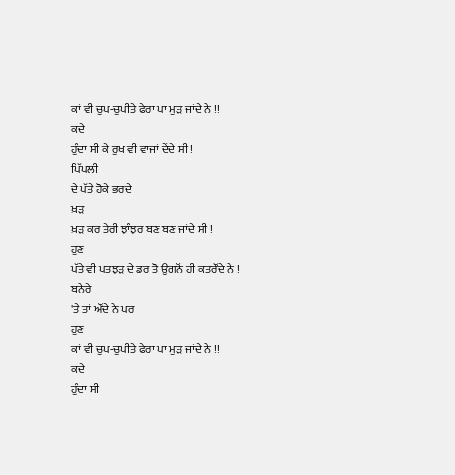ਕਾਂ ਵੀ ਚੁਪ-ਚੁਪੀਤੇ ਫੇਰਾ ਪਾ ਮੁੜ ਜਾਂਦੇ ਨੇ !!
ਕਦੇ
ਹੁੰਦਾ ਸੀ ਕੇ ਰੁਖ ਵੀ ਵਾਜਾਂ ਦੇਂਦੇ ਸੀ !
ਪਿੱਪਲੀ
ਦੇ ਪੱਤੇ ਹੋਕੇ ਭਰਦੇ
ਖ਼ੜ
ਖ਼ੜ ਕਰ ਤੇਰੀ ਝਾੰਝਰ ਬਣ ਬਣ ਜਾਂਦੇ ਸੀ !
ਹੁਣ
ਪੱਤੇ ਵੀ ਪਤਝੜ ਦੇ ਡਰ ਤੋ ਉਗਨੋਂ ਹੀ ਕਤਰੌਂਦੇ ਨੇ !
ਬਨੇਰੇ
'ਤੇ ਤਾਂ ਔਂਦੇ ਨੇ ਪਰ
ਹੁਣ
ਕਾਂ ਵੀ ਚੁਪ-ਚੁਪੀਤੇ ਫੇਰਾ ਪਾ ਮੁੜ ਜਾਂਦੇ ਨੇ !!
ਕਦੇ
ਹੁੰਦਾ ਸੀ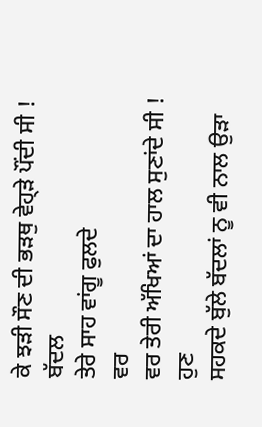ਕੇ ਝੜੀ ਸੌਣ ਦੀ ਭੜਥੁ ਵੇਹ੍ੜੇ ਪੌਂਦੀ ਸੀ !
ਬੱਦਲ
ਤੇਰੇ ਸਾਹ ਵਾਂਗੂ ਫੁਲਦੇ
ਵਰ
ਵਰ ਤੇਰੀ ਅੱਖਿਆਂ ਦਾ ਹਾਲ ਸੁਣਾਂਦੇ ਸੀ !
ਹੁਣ
ਸਹਕਦੇ ਬੁੱਲੇ ਬੱਦਲਾਂ ਨੂ ਵੀ ਨਾਲ ਉੜਾ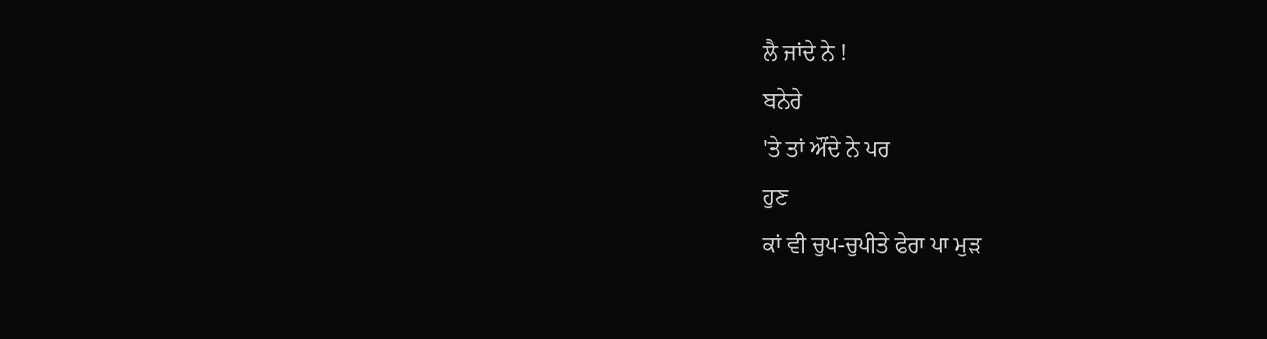ਲੈ ਜਾਂਦੇ ਨੇ !
ਬਨੇਰੇ
'ਤੇ ਤਾਂ ਔਂਦੇ ਨੇ ਪਰ
ਹੁਣ
ਕਾਂ ਵੀ ਚੁਪ-ਚੁਪੀਤੇ ਫੇਰਾ ਪਾ ਮੁੜ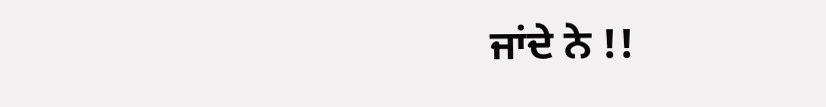ਜਾਂਦੇ ਨੇ !!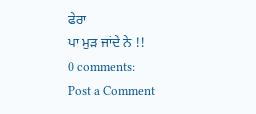ਫੇਰਾ
ਪਾ ਮੁੜ ਜਾਂਦੇ ਨੇ !!
0 comments:
Post a Comment